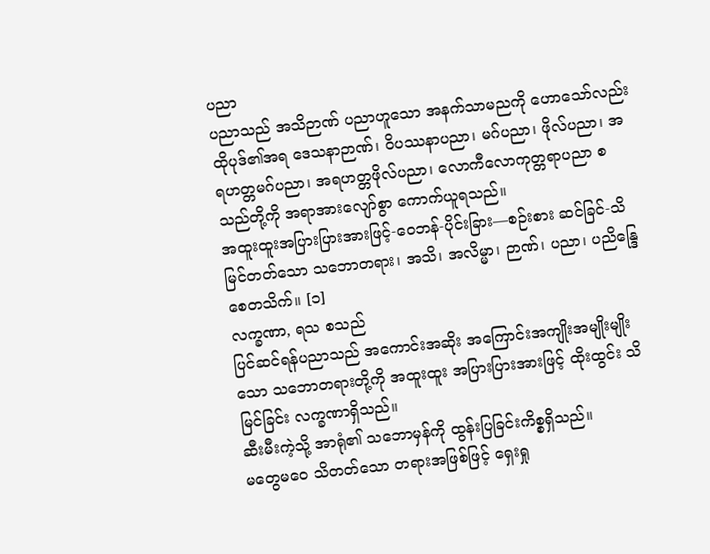ပညာ
ပညာသည် အသိဉာဏ် ပညာဟူသော အနက်သာမညကို ဟောသော်လည်း ထိုပုဒ်၏အရ ဒေသနာဉာဏ်၊ ဝိပဿနာပညာ၊ မဂ်ပညာ၊ ဖိုလ်ပညာ၊ အရဟတ္တမဂ်ပညာ၊ အရဟတ္တဖိုလ်ပညာ၊ လောကီလောကုတ္တရာပညာ စသည်တို့ကို အရာအားလျော်စွာ ကောက်ယူရသည်။
အထူးထူးအပြားပြားအားဖြင့်-ဝေဘန်-ပိုင်းခြား—စဉ်းစား ဆင်ခြင်-သိမြင်တတ်သော သဘောတရား၊ အသိ၊ အလိမ္မာ၊ ဉာဏ်၊ ပညာ၊ ပညိန္ဒြေ စေတသိက်။ [၁]
လက္ခဏာ, ရသ စသည်
ပြင်ဆင်ရန်ပညာသည် အကောင်းအဆိုး အကြောင်းအကျိုးအမျိုးမျိုးသော သဘောတရားတို့ကို အထူးထူး အပြားပြားအားဖြင့် ထိုးထွင်း သိမြင်ခြင်း လက္ခဏာရှိသည်။
ဆီးမီးကဲ့သို့ အာရုံ၏ သဘောမှန်ကို ထွန်းပြခြင်းကိစ္စရှိသည်။
မတွေမဝေ သိတတ်သော တရားအဖြစ်ဖြင့် ရှေးရှု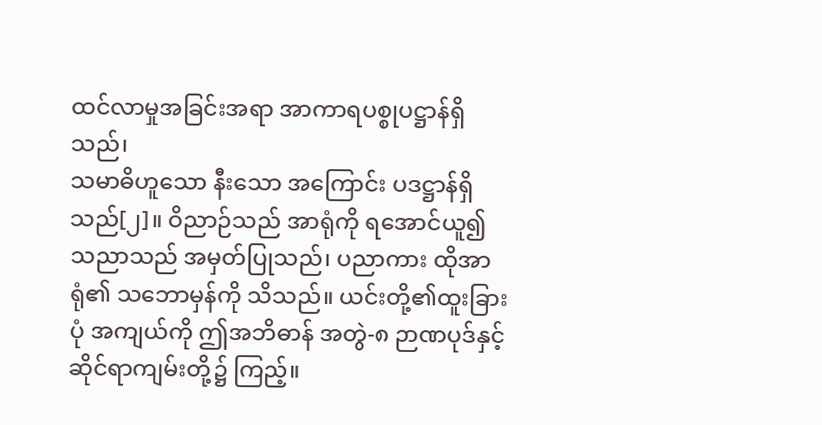ထင်လာမှုအခြင်းအရာ အာကာရပစ္စုပဋ္ဌာန်ရှိသည်၊
သမာဓိဟူသော နီးသော အကြောင်း ပဒဋ္ဌာန်ရှိသည်[၂]။ ဝိညာဉ်သည် အာရုံကို ရအောင်ယူ၍ သညာသည် အမှတ်ပြုသည်၊ ပညာကား ထိုအာရုံ၏ သဘောမှန်ကို သိသည်။ ယင်းတို့၏ထူးခြားပုံ အကျယ်ကို ဤအဘိဓာန် အတွဲ-၈ ဉာဏပုဒ်နှင့် ဆိုင်ရာကျမ်းတို့၌ ကြည့်။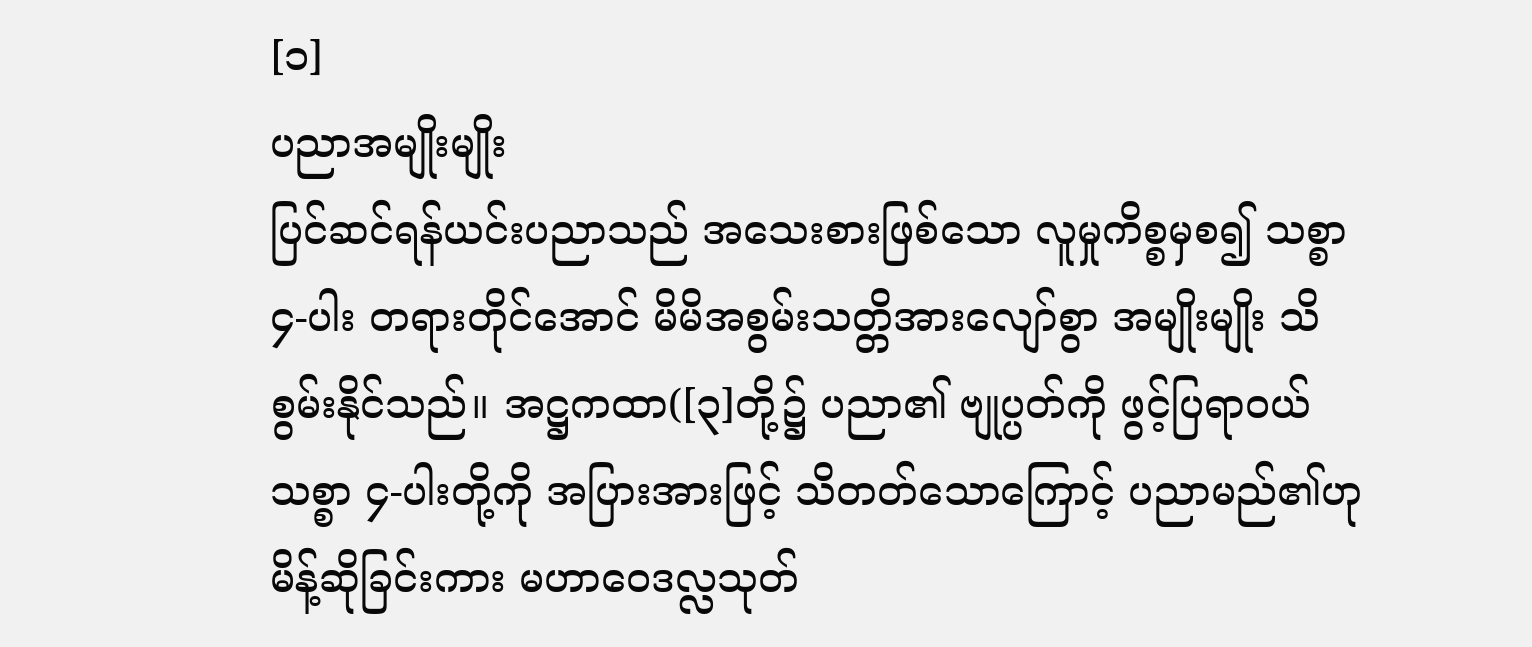[၁]
ပညာအမျိုးမျိုး
ပြင်ဆင်ရန်ယင်းပညာသည် အသေးစားဖြစ်သော လူမှုကိစ္စမှစ၍ သစ္စာ ၄-ပါး တရားတိုင်အောင် မိမိအစွမ်းသတ္တိအားလျော်စွာ အမျိုးမျိုး သိစွမ်းနိုင်သည်။ အဋ္ဌကထာ([၃]တို့၌ ပညာ၏ ဗျုပ္ပတ်ကို ဖွင့်ပြရာဝယ် သစ္စာ ၄-ပါးတို့ကို အပြားအားဖြင့် သိတတ်သောကြောင့် ပညာမည်၏ဟု မိန့်ဆိုခြင်းကား မဟာဝေဒလ္လသုတ်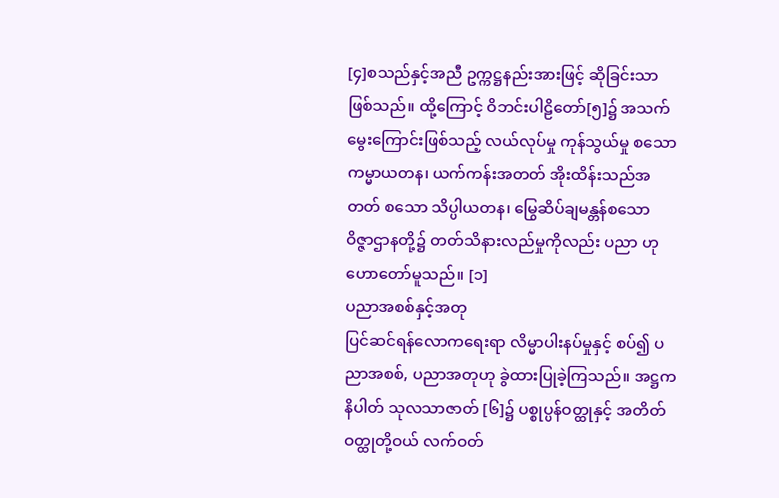[၄]စသည်နှင့်အညီ ဥက္ကဋ္ဌနည်းအားဖြင့် ဆိုခြင်းသာဖြစ်သည်။ ထို့ကြောင့် ဝိဘင်းပါဠိတော်[၅]၌ အသက်မွေးကြောင်းဖြစ်သည့် လယ်လုပ်မှု ကုန်သွယ်မှု စသော ကမ္မာယတန၊ ယက်ကန်းအတတ် အိုးထိန်းသည်အတတ် စသော သိပ္ပါယတန၊ မြွေဆိပ်ချမန္တန်စသော ဝိဇ္ဇာဌာနတို့၌ တတ်သိနားလည်မှုကိုလည်း ပညာ ဟု ဟောတော်မူသည်။ [၁]
ပညာအစစ်နှင့်အတု
ပြင်ဆင်ရန်လောကရေးရာ လိမ္မာပါးနပ်မှုနှင့် စပ်၍ ပညာအစစ်, ပညာအတုဟု ခွဲထားပြုခဲ့ကြသည်။ အဋ္ဌကနိပါတ် သုလသာဇာတ် [၆]၌ ပစ္စုပ္ပန်ဝတ္ထုနှင့် အတိတ်ဝတ္ထုတို့ဝယ် လက်ဝတ်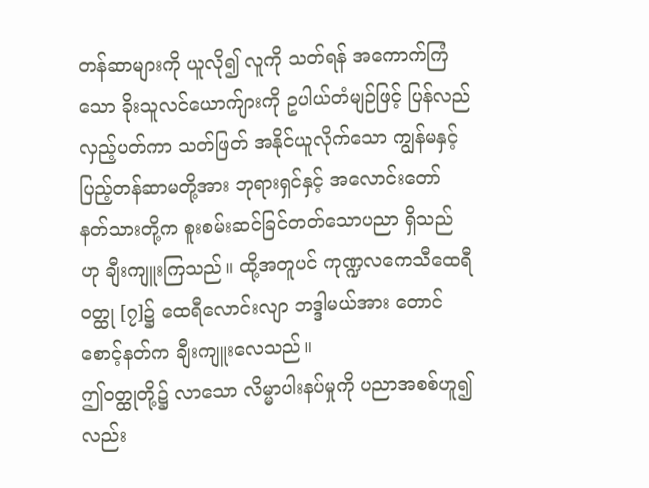တန်ဆာများကို ယူလို၍ လူကို သတ်ရန် အကောက်ကြံသော ခိုးသူလင်ယောက်ျားကို ဥပါယ်တံမျဉ်ဖြင့် ပြန်လည် လှည့်ပတ်ကာ သတ်ဖြတ် အနိုင်ယူလိုက်သော ကျွန်မနှင့် ပြည့်တန်ဆာမတို့အား ဘုရားရှင်နှင့် အလောင်းတော် နတ်သားတို့က စူးစမ်းဆင်ခြင်တတ်သောပညာ ရှိသည် ဟု ချီးကျူးကြသည်။ ထို့အတူပင် ကုဏ္ဍလကေသီထေရီဝတ္ထု [၇]၌ ထေရီလောင်းလျာ ဘဒ္ဒါမယ်အား တောင်စောင့်နတ်က ချီးကျူးလေသည်။
ဤဝတ္ထုတို့၌ လာသော လိမ္မာပါးနပ်မှုကို ပညာအစစ်ဟူ၍လည်း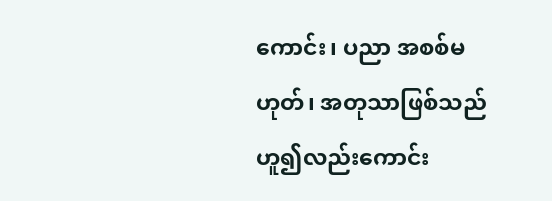ကောင်း၊ ပညာ အစစ်မဟုတ်၊ အတုသာဖြစ်သည်ဟူ၍လည်းကောင်း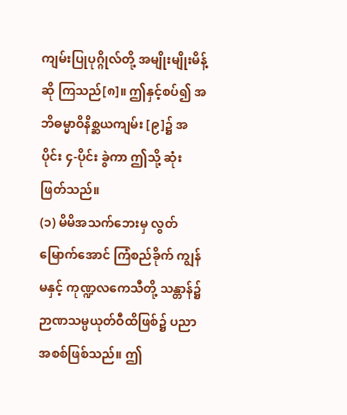ကျမ်းပြုပုဂ္ဂိုလ်တို့ အမျိုးမျိုးမိန့်ဆို ကြသည်[၈]။ ဤနှင့်စပ်၍ အဘိဓမ္မာဝိနိစ္ဆယကျမ်း [၉]၌ အပိုင်း ၄-ပိုင်း ခွဲကာ ဤသို့ ဆုံးဖြတ်သည်။
(၁) မိမိအသက်ဘေးမှ လွတ်မြောက်အောင် ကြံစည်ခိုက် ကျွန်မနှင့် ကုဏ္ဍလကေသီတို့ သန္တာန်၌ ဉာဏသမ္ပယုတ်ဝီထိဖြစ်၌ ပညာအစစ်ဖြစ်သည်။ ဤ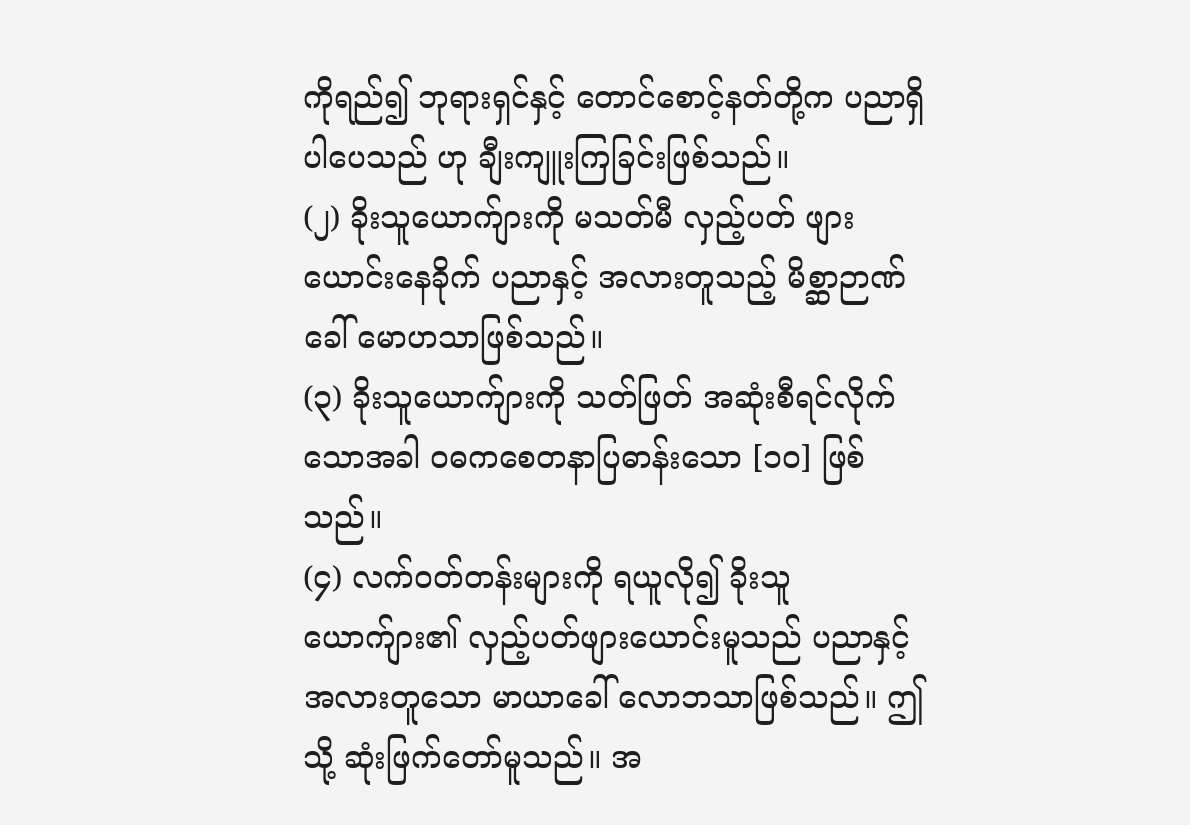ကိုရည်၍ ဘုရားရှင်နှင့် တောင်စောင့်နတ်တို့က ပညာရှိပါပေသည် ဟု ချီးကျူးကြခြင်းဖြစ်သည်။
(၂) ခိုးသူယောက်ျားကို မသတ်မီ လှည့်ပတ် ဖျားယောင်းနေခိုက် ပညာနှင့် အလားတူသည့် မိစ္ဆာဉာဏ်ခေါ် မောဟသာဖြစ်သည်။
(၃) ခိုးသူယောက်ျားကို သတ်ဖြတ် အဆုံးစီရင်လိုက်သောအခါ ဝဓကစေတနာပြဓာန်းသော [၁၀] ဖြစ်သည်။
(၄) လက်ဝတ်တန်းများကို ရယူလို၍ ခိုးသူယောက်ျား၏ လှည့်ပတ်ဖျားယောင်းမူသည် ပညာနှင့်အလားတူသော မာယာခေါ် လောဘသာဖြစ်သည်။ ဤသို့ ဆုံးဖြက်တော်မူသည်။ အ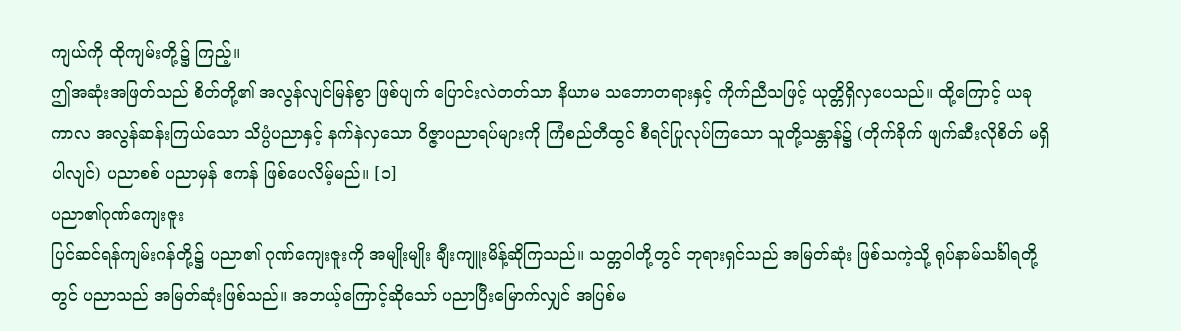ကျယ်ကို ထိုကျမ်းတို့၌ ကြည့်။
ဤအဆုံးအဖြတ်သည် စိတ်တို့၏ အလွန်လျင်မြန်စွာ ဖြစ်ပျက် ပြောင်းလဲတတ်သာ နိယာမ သဘောတရားနှင့် ကိုက်ညီသဖြင့် ယုတ္တိရှိလှပေသည်။ ထို့ကြောင့် ယခုကာလ အလွန်ဆန်းကြယ်သော သိပ္ပံပညာနှင့် နက်နဲလှသော ဝိဇ္ဇာပညာရပ်များကို ကြံစည်တီထွင် စီရင်ပြုလုပ်ကြသော သူတို့သန္တာန်၌ (တိုက်ခိုက် ဖျက်ဆီးလိုစိတ် မရှိပါလျင်) ပညာစစ် ပညာမှန် ဧကန် ဖြစ်ပေလိမ့်မည်။ [၁]
ပညာ၏ဂုဏ်ကျေးဇူး
ပြင်ဆင်ရန်ကျမ်းဂန်တို့၌ ပညာ၏ ဂုဏ်ကျေးဇူးကို အမျိုးမျိုး ချီးကျူးမိန့်ဆိုကြသည်။ သတ္တဝါတို့တွင် ဘုရားရှင်သည် အမြတ်ဆုံး ဖြစ်သကဲ့သို့ ရုပ်နာမ်သင်္ခါရတို့တွင် ပညာသည် အမြတ်ဆုံးဖြစ်သည်။ အဘယ့်ကြောင့်ဆိုသော် ပညာပြီးမြောက်လျှင် အပြစ်မ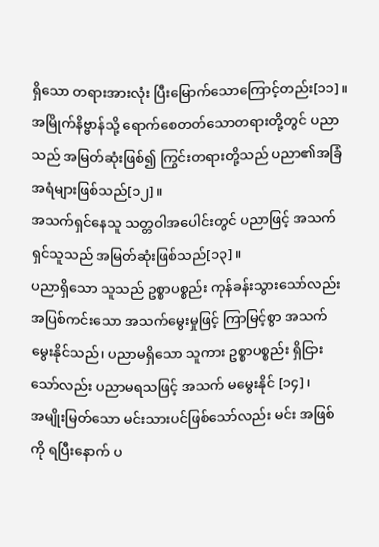ရှိသော တရားအားလုံး ပြီးမြောက်သောကြောင့်တည်း[၁၁]။
အမြိုက်နိဗ္ဗာန်သို့ ရောက်စေတတ်သောတရားတို့တွင် ပညာသည် အမြတ်ဆုံးဖြစ်၍ ကြွင်းတရားတို့သည် ပညာ၏အခြံအရံများဖြစ်သည်[၁၂]။
အသက်ရှင်နေသူ သတ္တဝါအပေါင်းတွင် ပညာဖြင့် အသက်ရှင်သူသည် အမြတ်ဆုံးဖြစ်သည်[၁၃]။
ပညာရှိသော သူသည် ဥစ္စာပစ္စည်း ကုန်ခန်းသွားသော်လည်း အပြစ်ကင်းသော အသက်မွေးမှုဖြင့် ကြာမြင့်စွာ အသက်မွေးနိုင်သည်၊ ပညာမရှိသော သူကား ဥစ္စာပစ္စည်း ရှိငြားသော်လည်း ပညာမရသဖြင့် အသက် မမွေးနိုင် [၁၄]၊
အမျိုးမြတ်သော မင်းသားပင်ဖြစ်သော်လည်း မင်း အဖြစ်ကို ရပြီးနောက် ပ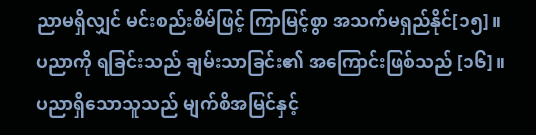ညာမရှိလျှင် မင်းစည်းစိမ်ဖြင့် ကြာမြင့်စွာ အသက်မရှည်နိုင်[၁၅]။
ပညာကို ရခြင်းသည် ချမ်းသာခြင်း၏ အကြောင်းဖြစ်သည် [၁၆]။
ပညာရှိသောသူသည် မျက်စိအမြင်နှင့်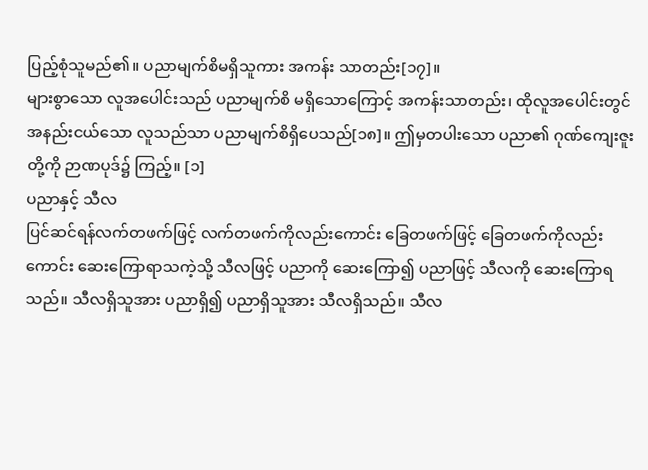ပြည့်စုံသူမည်၏။ ပညာမျက်စိမရှိသူကား အကန်း သာတည်း[၁၇]။
များစွာသော လူအပေါင်းသည် ပညာမျက်စိ မရှိသောကြောင့် အကန်းသာတည်း၊ ထိုလူအပေါင်းတွင် အနည်းငယ်သော လူသည်သာ ပညာမျက်စိရှိပေသည်[၁၈]။ ဤမှတပါးသော ပညာ၏ ဂုဏ်ကျေးဇူးတို့ကို ဉာဏပုဒ်၌ ကြည့်။ [၁]
ပညာနှင့် သီလ
ပြင်ဆင်ရန်လက်တဖက်ဖြင့် လက်တဖက်ကိုလည်းကောင်း ခြေတဖက်ဖြင့် ခြေတဖက်ကိုလည်းကောင်း ဆေးကြောရာသကဲ့သို့ သီလဖြင့် ပညာကို ဆေးကြော၍ ပညာဖြင့် သီလကို ဆေးကြောရသည်။ သီလရှိသူအား ပညာရှိ၍ ပညာရှိသူအား သီလရှိသည်။ သီလ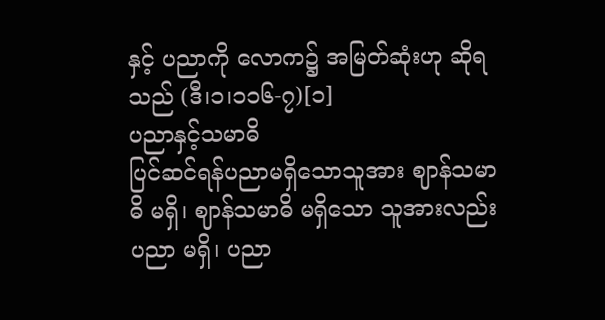နှင့် ပညာကို လောက၌ အမြတ်ဆုံးဟု ဆိုရသည် (ဒီ၊၁၊၁၁၆-၇)[၁]
ပညာနှင့်သမာဓိ
ပြင်ဆင်ရန်ပညာမရှိသောသူအား ဈာန်သမာဓိ မရှိ၊ ဈာန်သမာဓိ မရှိသော သူအားလည်း ပညာ မရှိ၊ ပညာ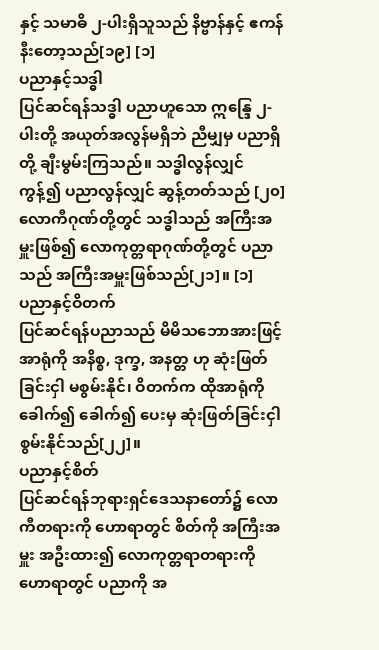နှင့် သမာဓိ ၂-ပါးရှိသူသည် နိဗ္ဗာန်နှင့် ဧကန်နီးတော့သည်[၁၉] [၁]
ပညာနှင့်သဒ္ဓါ
ပြင်ဆင်ရန်သဒ္ဓါ ပညာဟူသော ဣန္ဒြေ ၂-ပါးတို့ အယုတ်အလွန်မရှိဘဲ ညီမျှမှ ပညာရှိတို့ ချီးမွမ်းကြသည်။ သဒ္ဓါလွန်လျှင် ကွန့်၍ ပညာလွန်လျှင် ဆွန့်တတ်သည် [၂၀]
လောကီဂုဏ်တို့တွင် သဒ္ဓါသည် အကြီးအမှူးဖြစ်၍ လောကုတ္တရာဂုဏ်တို့တွင် ပညာသည် အကြီးအမှူးဖြစ်သည်[၂၁]။ [၁]
ပညာနှင့်ဝိတက်
ပြင်ဆင်ရန်ပညာသည် မိမိသဘောအားဖြင့် အာရုံကို အနိစ္စ, ဒုက္ခ, အနတ္တ ဟု ဆုံးဖြတ်ခြင်းငှါ မစွမ်းနိုင်၊ ဝိတက်က ထိုအာရုံကို ခေါက်၍ ခေါက်၍ ပေးမှ ဆုံးဖြတ်ခြင်းငှါ စွမ်းနိုင်သည်[၂၂]။
ပညာနှင့်စိတ်
ပြင်ဆင်ရန်ဘုရားရှင်ဒေသနာတော်၌ လောကီတရားကို ဟောရာတွင် စိတ်ကို အကြီးအမှူး အဦးထား၍ လောကုတ္တရာတရားကို ဟောရာတွင် ပညာကို အ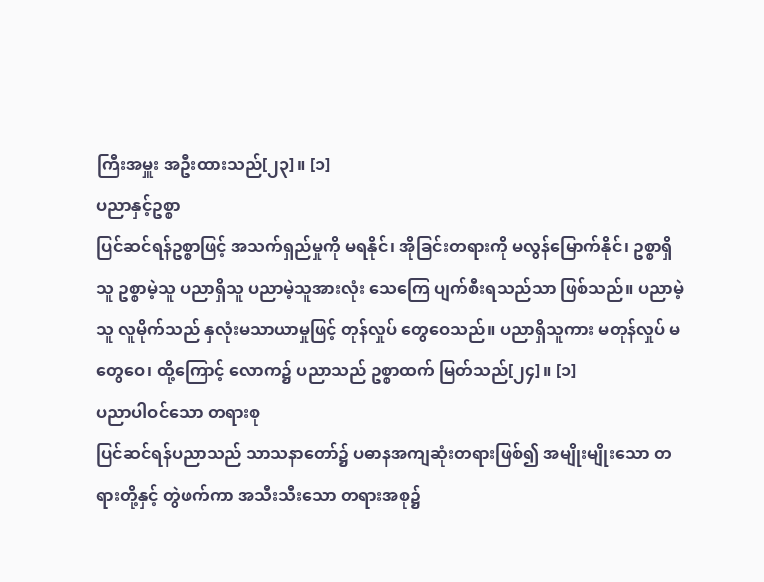ကြီးအမှူး အဦးထားသည်[၂၃]။ [၁]
ပညာနှင့်ဥစ္စာ
ပြင်ဆင်ရန်ဥစ္စာဖြင့် အသက်ရှည်မှုကို မရနိုင်၊ အိုခြင်းတရားကို မလွန်မြောက်နိုင်၊ ဥစ္စာရှိသူ ဥစ္စာမဲ့သူ ပညာရှိသူ ပညာမဲ့သူအားလုံး သေကြေ ပျက်စီးရသည်သာ ဖြစ်သည်။ ပညာမဲ့သူ လူမိုက်သည် နှလုံးမသာယာမှုဖြင့် တုန်လှုပ် တွေဝေသည်။ ပညာရှိသူကား မတုန်လှုပ် မတွေဝေ၊ ထို့ကြောင့် လောက၌ ပညာသည် ဥစ္စာထက် မြတ်သည်[၂၄]။ [၁]
ပညာပါဝင်သော တရားစု
ပြင်ဆင်ရန်ပညာသည် သာသနာတော်၌ ပဓာနအကျဆုံးတရားဖြစ်၍ အမျိုးမျိုးသော တရားတို့နှင့် တွဲဖက်ကာ အသီးသီးသော တရားအစု၌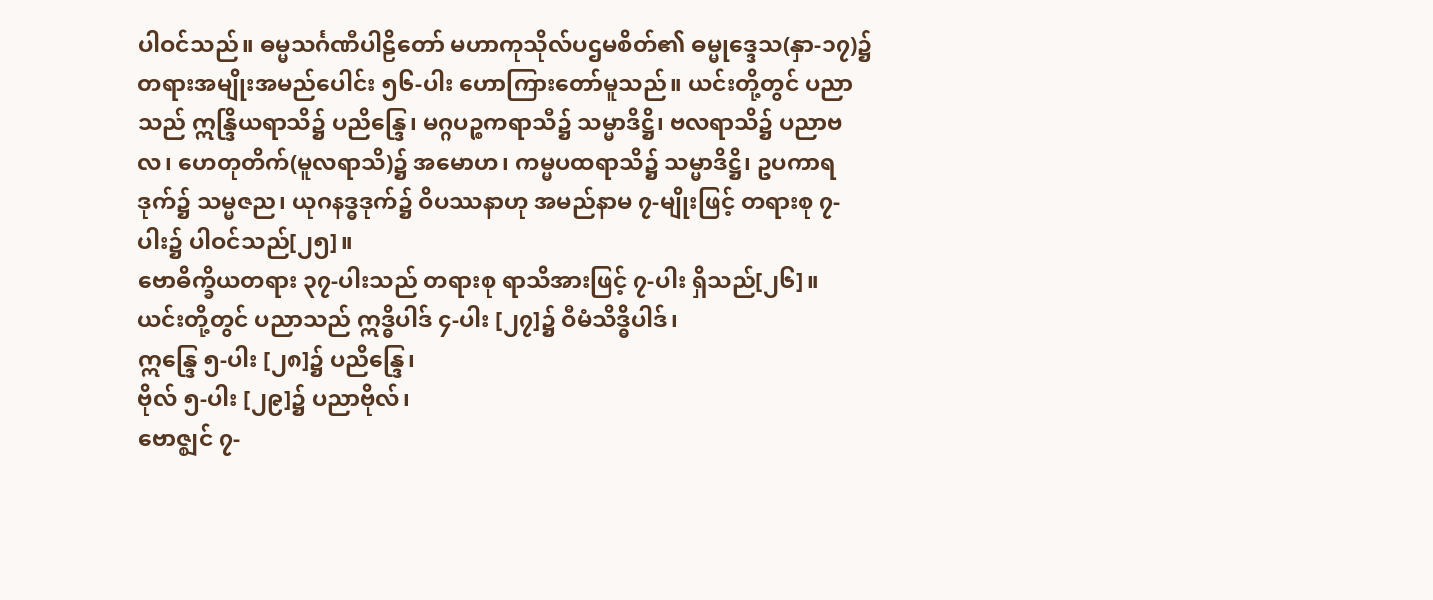ပါဝင်သည်။ ဓမ္မသင်္ဂဏီပါဠိတော် မဟာကုသိုလ်ပဌမစိတ်၏ ဓမ္မုဒ္ဒေသ(နှာ-၁၇)၌ တရားအမျိုးအမည်ပေါင်း ၅၆-ပါး ဟောကြားတော်မူသည်။ ယင်းတို့တွင် ပညာသည် ဣန္ဒြိယရာသိ၌ ပညိန္ဒြေ၊ မဂ္ဂပဉ္စကရာသီ၌ သမ္မာဒိဋ္ဌိ၊ ဗလရာသိ၌ ပညာဗလ၊ ဟေတုတိက်(မူလရာသိ)၌ အမောဟ၊ ကမ္မပထရာသိ၌ သမ္မာဒိဋ္ဌိ၊ ဥပကာရဒုက်၌ သမ္မဇည၊ ယုဂနဒ္ဓဒုက်၌ ဝိပဿနာဟု အမည်နာမ ၇-မျိုးဖြင့် တရားစု ၇-ပါး၌ ပါဝင်သည်[၂၅]။
ဗောဓိက္ခိယတရား ၃၇-ပါးသည် တရားစု ရာသိအားဖြင့် ၇-ပါး ရှိသည်[၂၆]။
ယင်းတို့တွင် ပညာသည် ဣဒ္ဓိပါဒ် ၄-ပါး [၂၇]၌ ဝီမံသိဒ္ဓိပါဒ်၊
ဣန္ဒြေ ၅-ပါး [၂၈]၌ ပညိန္ဒြေ၊
ဗိုလ် ၅-ပါး [၂၉]၌ ပညာဗိုလ်၊
ဗောဇ္ဈင် ၇-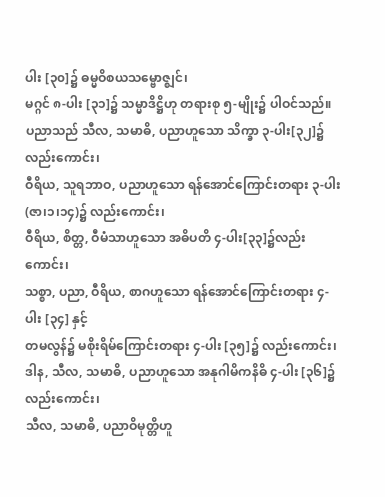ပါး [၃၀]၌ ဓမ္မဝိစယသမ္ဗောဇ္ဈင်၊
မဂ္ဂင် ၈-ပါး [၃၁]၌ သမ္မာဒိဋ္ဌိဟု တရားစု ၅-မျိုး၌ ပါဝင်သည်။
ပညာသည် သီလ, သမာဓိ, ပညာဟူသော သိက္ခာ ၃-ပါး[၃၂]၌ လည်းကောင်း၊
ဝီရိယ, သူရဘာဝ, ပညာဟူသော ရန်အောင်ကြောင်းတရား ၃-ပါး (ဇာ၊၁၊၁၄)၌ လည်းကောင်း၊
ဝီရိယ, စိတ္တ, ဝီမံသာဟူသော အဓိပတိ ၄-ပါး[၃၃]၌လည်းကောင်း၊
သစ္စာ, ပညာ, ဝီရိယ, စာဂဟူသော ရန်အောင်ကြောင်းတရား ၄-ပါး [၃၄] နှင့်
တမလွန်၌ မစိုးရိမ်ကြောင်းတရား ၄-ပါး [၃၅]၌ လည်းကောင်း၊
ဒါန, သီလ, သမာဓိ, ပညာဟူသော အနုဂါမိကနိဓိ ၄-ပါး [၃၆]၌လည်းကောင်း၊
သီလ, သမာဓိ, ပညာဝိမုတ္တိဟူ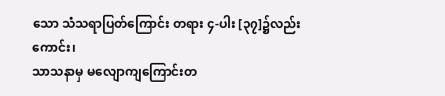သော သံသရာပြတ်ကြောင်း တရား ၄-ပါး [၃၇]၌လည်းကောင်း၊
သာသနာမှ မလျောကျကြောင်းတ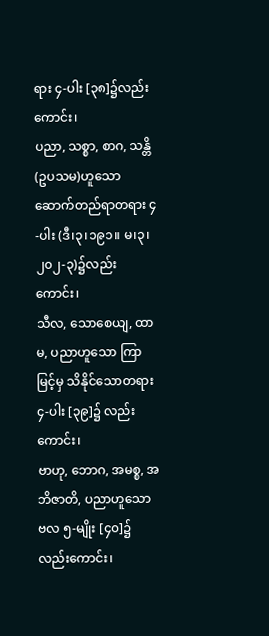ရား ၄-ပါး [၃၈]၌လည်းကောင်း၊
ပညာ, သစ္စာ, စာဂ, သန္တိ(ဥပသမ)ဟူသော ဆောက်တည်ရာတရား ၄-ပါး (ဒီ၊၃၊၁၉၁။ မ၊၃၊၂၀၂-၃)၌လည်းကောင်း၊
သီလ, သောစေယျ, ထာမ, ပညာဟူသော ကြာမြင့်မှ သိနိုင်သောတရား ၄-ပါး [၃၉]၌ လည်းကောင်း၊
ဗာဟု, ဘောဂ, အမစ္စ, အဘိဇာတိ, ပညာဟူသော ဗလ ၅-မျိုး [၄၀]၌လည်းကောင်း၊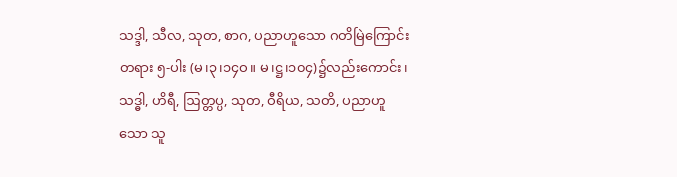သဒ္ဒါ, သီလ, သုတ, စာဂ, ပညာဟူသော ဂတိမြဲကြောင်းတရား ၅-ပါး (မ၊၃၊၁၄ဝ။ မ၊ဋ္ဌ၊၁၀၄)၌လည်းကောင်း၊
သဒ္ဓါ, ဟိရီ, ဩတ္တပ္ပ, သုတ, ဝီရိယ, သတိ, ပညာဟူသော သူ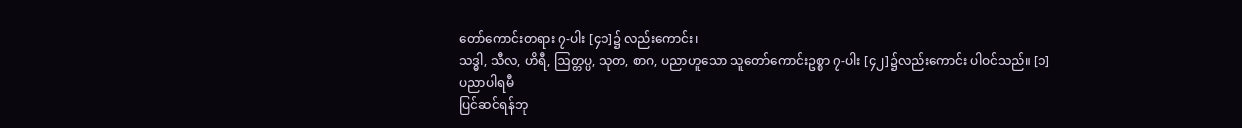တော်ကောင်းတရား ၇-ပါး [၄၁]၌ လည်းကောင်း၊
သဒ္ဓါ, သီလ, ဟိရီ, ဩတ္တပ္ပ, သုတ, စာဂ, ပညာဟူသော သူတော်ကောင်းဥစ္စာ ၇-ပါး [၄၂]၌လည်းကောင်း ပါဝင်သည်။ [၁]
ပညာပါရမီ
ပြင်ဆင်ရန်ဘု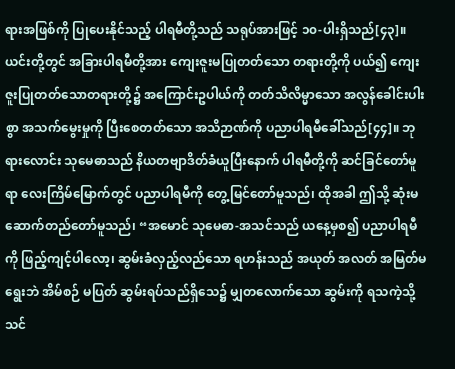ရားအဖြစ်ကို ပြုပေးနိုင်သည့် ပါရမီတို့သည် သရုပ်အားဖြင့် ၁၀-ပါးရှိသည်[၄၃]။ ယင်းတို့တွင် အခြားပါရမီတို့အား ကျေးဇူးမပြုတတ်သော တရားတို့ကို ပယ်၍ ကျေးဇူးပြုတတ်သောတရားတို့၌ အကြောင်းဥပါယ်ကို တတ်သိလိမ္မာသော အလွန်ခေါင်းပါးစွာ အသက်မွေးမှုကို ပြီးစေတတ်သော အသိဉာဏ်ကို ပညာပါရမီခေါ်သည်[၄၄]။ ဘုရားလောင်း သုမေဓာသည် နိယတဗျာဒိတ်ခံယူပြီးနောက် ပါရမီတို့ကို ဆင်ခြင်တော်မူရာ လေးကြိမ်မြောက်တွင် ပညာပါရမီကို တွေ့မြင်တော်မူသည်၊ ထိုအခါ ဤသို့ ဆုံးမဆောက်တည်တော်မူသည်၊ “အမောင် သုမေဓာ-အသင်သည် ယနေ့မှစ၍ ပညာပါရမီကို ဖြည့်ကျင့်ပါလော့၊ ဆွမ်းခံလှည့်လည်သော ရဟန်းသည် အယုတ် အလတ် အမြတ်မရွေးဘဲ အိမ်စဉ် မပြတ် ဆွမ်းရပ်သည်ရှိသေ၌ မျှတလောက်သော ဆွမ်းကို ရသကဲ့သို့ သင်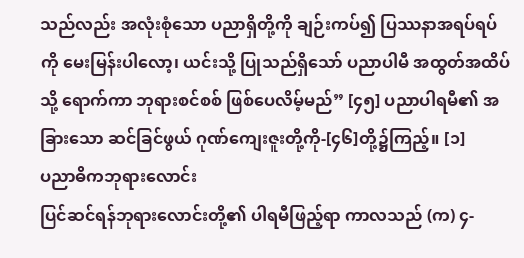သည်လည်း အလုံးစုံသော ပညာရှိတို့ကို ချဉ်းကပ်၍ ပြဿနာအရပ်ရပ်ကို မေးမြန်းပါလော့၊ ယင်းသို့ ပြုသည်ရှိသော် ပညာပါမီ အထွတ်အထိပ်သို့ ရောက်ကာ ဘုရားစင်စစ် ဖြစ်ပေလိမ့်မည်” [၄၅] ပညာပါရမီ၏ အခြားသော ဆင်ခြင်ဖွယ် ဂုဏ်ကျေးဇူးတို့ကို-[၄၆]တို့၌ကြည့်။ [၁]
ပညာဓိကဘုရားလောင်း
ပြင်ဆင်ရန်ဘုရားလောင်းတို့၏ ပါရမီဖြည့်ရာ ကာလသည် (က) ၄-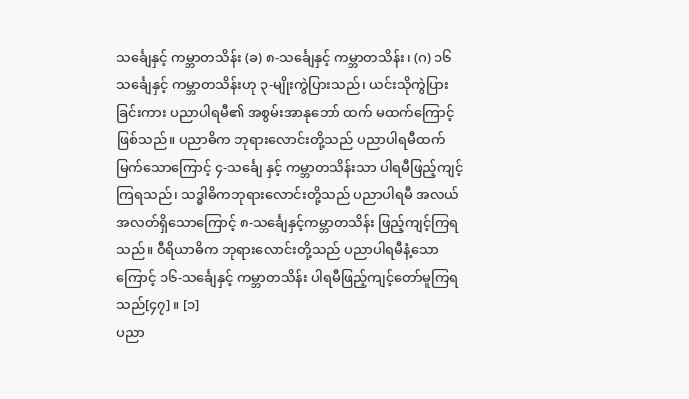သင်္ချေနှင့် ကမ္ဘာတသိန်း (ခ) ၈-သင်္ချေနှင့် ကမ္ဘာတသိန်း၊ (ဂ) ၁၆ သင်္ချေနှင့် ကမ္ဘာတသိန်းဟု ၃-မျိုးကွဲပြားသည်၊ ယင်းသိုကွဲပြားခြင်းကား ပညာပါရမီ၏ အစွမ်းအာနုဘော် ထက် မထက်ကြောင့် ဖြစ်သည်။ ပညာဓိက ဘုရားလောင်းတို့သည် ပညာပါရမီထက်မြက်သောကြောင့် ၄-သင်္ချေ နှင့် ကမ္ဘာတသိန်းသာ ပါရမီဖြည့်ကျင့်ကြရသည်၊ သဒ္ဓါဓိကဘုရားလောင်းတို့သည် ပညာပါရမီ အလယ်အလတ်ရှိသောကြောင့် ၈-သင်္ချေနှင့်ကမ္ဘာတသိန်း ဖြည့်ကျင့်ကြရသည်။ ဝီရိယာဓိက ဘုရားလောင်းတို့သည် ပညာပါရမီနံ့သောကြောင့် ၁၆-သင်္ချေနှင့် ကမ္ဘာတသိန်း ပါရမီဖြည့်ကျင့်တော်မူကြရသည်[၄၇]။ [၁]
ပညာ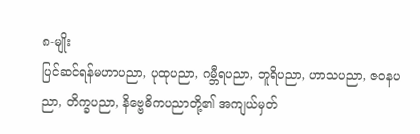၈-မျိုး
ပြင်ဆင်ရန်မဟာပညာ, ပုထုပညာ, ဂမ္ဘီရပညာ, ဘူရိပညာ, ဟာသပညာ, ဇဝနပညာ, တိက္ခပညာ, နိဗ္ဗေဓိကပညာတို့၏ အကျယ်မှတ်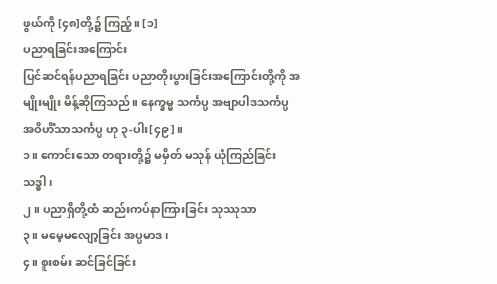ဖွယ်ကို [၄၈]တို့၌ ကြည့်။ [၁]
ပညာရခြင်းအကြောင်း
ပြင်ဆင်ရန်ပညာရခြင်း ပညာတိုးပွားခြင်းအကြောင်းတို့ကို အမျိုးမျိုး မိန့်ဆိုကြသည်။ နေက္ခမ္မ သင်္ကပ္ပ အဗျာပါဒသင်္ကပ္ပ အဝိဟိံသာသင်္ကပ္ပ ဟု ၃-ပါး[၄၉]။
၁။ ကောင်းသော တရားတို့၌ မမှိတ် မသုန် ယုံကြည်ခြင်း သဒ္ဓါ၊
၂။ ပညာရှိတို့ထံ ဆည်းကပ်နာကြားခြင်း သုဿုသာ
၃။ မမေ့မလျော့ခြင်း အပ္ပမာဒ၊
၄။ စူးစမ်း ဆင်ခြင်ခြင်း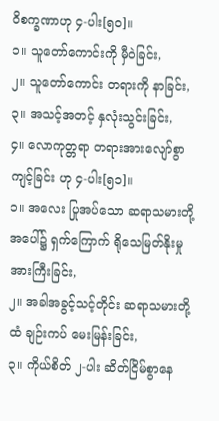ဝိစက္ခဏာဟု ၄-ပါး[၅၀]။
၁။ သူတော်ကောင်းကို မှီဝဲခြင်း,
၂။ သူတော်ကောင်း တရားကို နာခြင်း,
၃။ အသင့်အတင့် နှလုံးသွင်းခြင်း,
၄။ လောကုတ္တရာ တရားအားလျော်စွာကျင့်ခြင်း ဟု ၄-ပါး[၅၁]။
၁။ အလေး ပြုအပ်သော ဆရာသမားတို့ အပေါ်၌ ရှက်ကြောက် ရိုသေမြတ်နိုးမှု အားကြီးခြင်း,
၂။ အခါအခွင့်သင့်တိုင်း ဆရာသမားတို့ထံ ချဉ်းကပ် မေးမြန်းခြင်း,
၃။ ကိုယ်စိတ် ၂-ပါး ဆိတ်ငြိမ်စွာနေ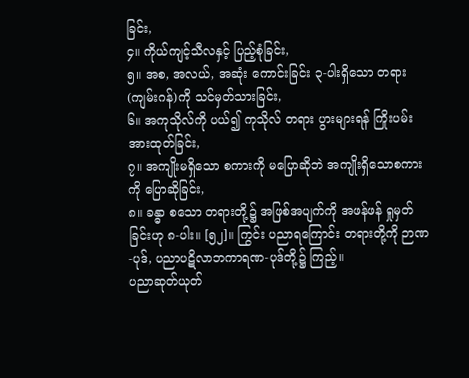ခြင်း,
၄။ ကိုယ်ကျင့်သီလနှင့် ပြည့်စုံခြင်း,
၅။ အစ, အလယ်, အဆုံး ကောင်းခြင်း ၃-ပါးရှိသော တရား(ကျမ်းဂန်)ကို သင်မှတ်သားခြင်း,
၆။ အကုသိုလ်ကို ပယ်၍ ကုသိုလ် တရား ပွားများရန် ကြိုးပမ်းအားထုတ်ခြင်း,
၇။ အကျိုးမရှိသော စကားကို မပြောဆိုဘဲ အကျိုးရှိသောစကားကို ပြောဆိုခြင်း,
၈။ ခန္ဓာ စသော တရားတို့၌ အဖြစ်အပျက်ကို အဖန်ဖန် ရှုမှတ်ခြင်းဟု ၈-ပါး။ [၅၂]။ ကြွင်း ပညာရကြောင်း တရားတို့ကို ဉာဏ-ပုဒ်, ပညာပဋိလာဘကာရဏ-ပုဒ်တို့၌ ကြည့်။
ပညာဆုတ်ယုတ်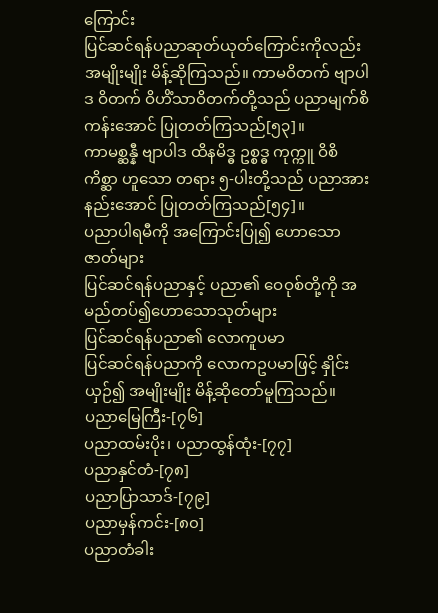ကြောင်း
ပြင်ဆင်ရန်ပညာဆုတ်ယုတ်ကြောင်းကိုလည်း အမျိုးမျိုး မိန့်ဆိုကြသည်။ ကာမဝိတက် ဗျာပါဒ ဝိတက် ဝိဟိံသာဝိတက်တို့သည် ပညာမျက်စိ ကန်းအောင် ပြုတတ်ကြသည်[၅၃]။
ကာမစ္ဆန္နီ ဗျာပါဒ ထိနမိဒ္ဓ ဥစ္စဒ္ဓ ကုက္ကူ ဝိစိကိစ္ဆာ ဟူသော တရား ၅-ပါးတို့သည် ပညာအားနည်းအောင် ပြုတတ်ကြသည်[၅၄]။
ပညာပါရမီကို အကြောင်းပြု၍ ဟောသောဇာတ်များ
ပြင်ဆင်ရန်ပညာနှင့် ပညာ၏ ဝေဝုစ်တို့ကို အမည်တပ်၍ဟောသောသုတ်များ
ပြင်ဆင်ရန်ပညာ၏ လောကူပမာ
ပြင်ဆင်ရန်ပညာကို လောကဥပမာဖြင့် နှိုင်းယှဉ်၍ အမျိုးမျိုး မိန့်ဆိုတော်မူကြသည်။
ပညာမြေကြီး-[၇၆]
ပညာထမ်းပိုး၊ ပညာထွန်ထုံး-[၇၇]
ပညာနှင်တံ-[၇၈]
ပညာပြာသာဒ်-[၇၉]
ပညာမှန်ကင်း-[၈၀]
ပညာတံခါး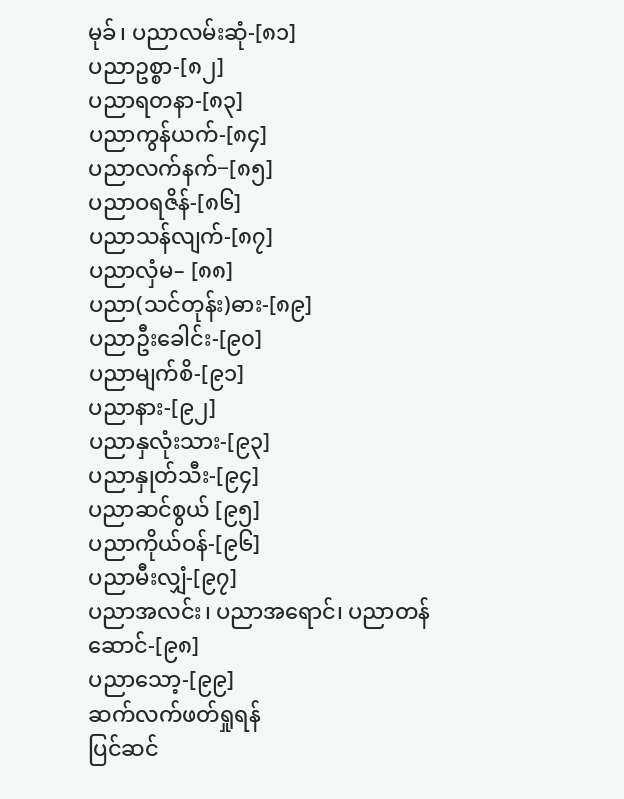မုခ်၊ ပညာလမ်းဆုံ-[၈၁]
ပညာဥစ္စာ-[၈၂]
ပညာရတနာ-[၈၃]
ပညာကွန်ယက်-[၈၄]
ပညာလက်နက်−[၈၅]
ပညာဝရဇိန်-[၈၆]
ပညာသန်လျက်-[၈၇]
ပညာလှံမ– [၈၈]
ပညာ(သင်တုန်း)ဓား-[၈၉]
ပညာဦးခေါင်း-[၉၀]
ပညာမျက်စိ-[၉၁]
ပညာနား-[၉၂]
ပညာနှလုံးသား-[၉၃]
ပညာနှုတ်သီး-[၉၄]
ပညာဆင်စွယ် [၉၅]
ပညာကိုယ်ဝန်-[၉၆]
ပညာမီးလျှံ-[၉၇]
ပညာအလင်း၊ ပညာအရောင်၊ ပညာတန်ဆောင်-[၉၈]
ပညာသော့-[၉၉]
ဆက်လက်ဖတ်ရှုရန်
ပြင်ဆင်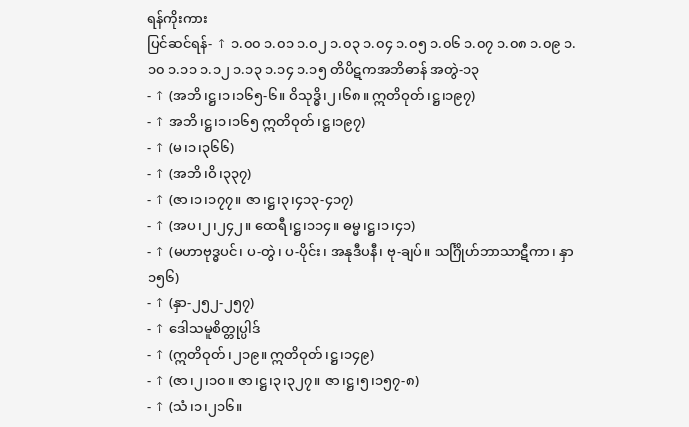ရန်ကိုးကား
ပြင်ဆင်ရန်- ↑ ၁.၀၀ ၁.၀၁ ၁.၀၂ ၁.၀၃ ၁.၀၄ ၁.၀၅ ၁.၀၆ ၁.၀၇ ၁.၀၈ ၁.၀၉ ၁.၁၀ ၁.၁၁ ၁.၁၂ ၁.၁၃ ၁.၁၄ ၁.၁၅ တိပိဋကအဘိဓာန် အတွဲ-၁၃
- ↑ (အဘိ၊ဋ္ဌ၊၁၊၁၆၅-၆။ ဝိသုဒ္ဓိ၊၂၊၆၈။ ဣတိဝုတ်၊ဋ္ဌ၊၁၉၇)
- ↑ အဘိ၊ဋ္ဌ၊၁၊၁၆၅ ဣတိဝုတ်၊ဋ္ဌ၊၁၉၇)
- ↑ (မ၊၁၊၃၆၆)
- ↑ (အဘိ၊ဝိ၊၃၃၇)
- ↑ (ဇာ၊၁၊၁၇၇။ ဇာ၊ဋ္ဌ၊၃၊၄၁၃-၄၁၇)
- ↑ (အပ၊၂၊၂၄၂။ ထေရီ၊ဋ္ဌ၊၁၁၄။ ဓမ္မ၊ဋ္ဌ၊၁၊၄၁)
- ↑ (မဟာဗုဒ္ဓပင်၊ ပ-တွဲ၊ ပ-ပိုင်း၊ အနုဒီပနီ၊ ဗု-ချပ်။ သင်္ဂြိုဟ်ဘာသာဋီကာ၊ နှာ ၁၅၆)
- ↑ (နှာ-၂၅၂-၂၅၇)
- ↑ ဒေါသမူစိတ္တုပ္ပါဒ်
- ↑ (ဣတိဝုတ်၊၂၁၉။ ဣတိဝုတ်၊ဋ္ဌ၊၁၄၉)
- ↑ (ဇာ၊၂၊၁၀။ ဇာ၊ဋ္ဌ၊၃၊၃၂၇။ ဇာ၊ဋ္ဌ၊၅၊၁၅၇-၈)
- ↑ (သံ၊၁၊၂၁၆။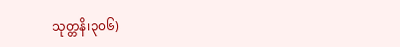သုတ္တနိ၊၃၀၆)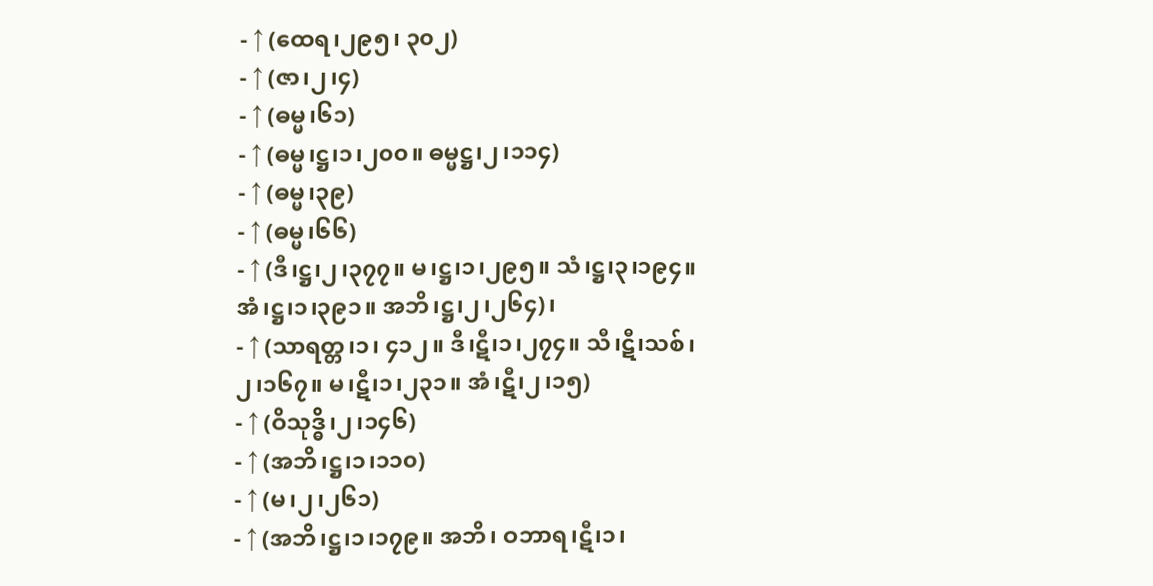- ↑ (ထေရ၊၂၉၅၊ ၃၀၂)
- ↑ (ဇာ၊၂၊၄)
- ↑ (ဓမ္မ၊၆၁)
- ↑ (ဓမ္မ၊ဋ္ဌ၊၁၊၂၀၀။ ဓမ္မဋ္ဌ၊၂၊၁၁၄)
- ↑ (ဓမ္မ၊၃၉)
- ↑ (ဓမ္မ၊၆၆)
- ↑ (ဒီ၊ဋ္ဌ၊၂၊၃၇၇။ မ၊ဋ္ဌ၊၁၊၂၉၅။ သံ၊ဋ္ဌ၊၃၊၁၉၄။ အံ၊ဋ္ဌ၊၁၊၃၉၁။ အဘိ၊ဋ္ဌ၊၂၊၂၆၄)၊
- ↑ (သာရတ္တ၊၁၊ ၄၁၂။ ဒီ၊ဋီ၊၁၊၂၇၄။ သီ၊ဋီ၊သစ်၊၂၊၁၆၇။ မ၊ဋီ၊၁၊၂၃၁။ အံ၊ဋီ၊၂၊၁၅)
- ↑ (ဝိသုဒ္ဓိ၊၂၊၁၄၆)
- ↑ (အဘိ၊ဋ္ဌ၊၁၊၁၁၀)
- ↑ (မ၊၂၊၂၆၁)
- ↑ (အဘိ၊ဋ္ဌ၊၁၊၁၇၉။ အဘိ၊ ဝဘာရ၊ဋီ၊၁၊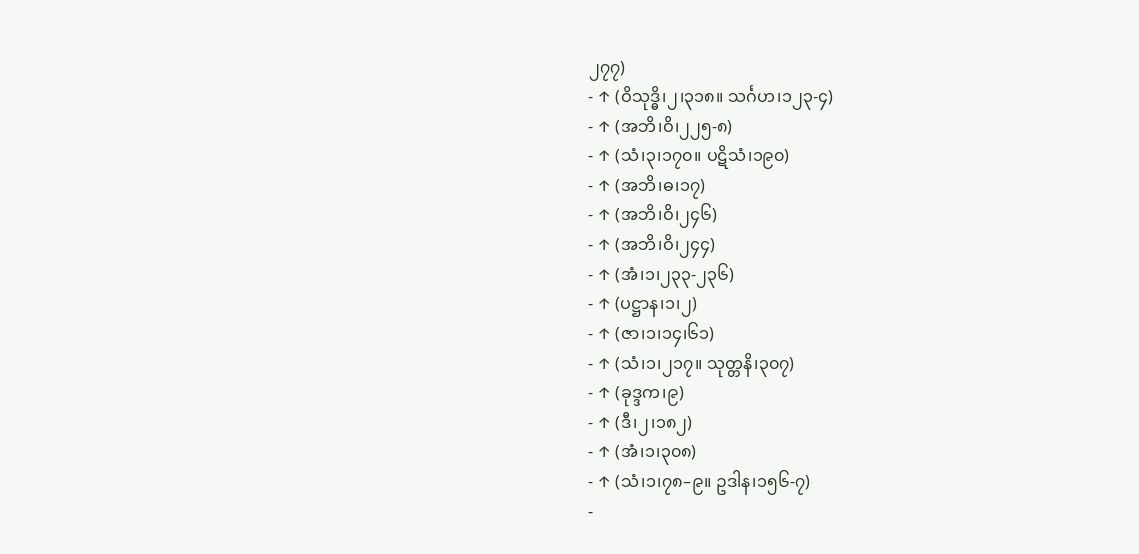၂၇၇)
- ↑ (ဝိသုဒ္ဓိ၊၂၊၃၁၈။ သင်္ဂဟ၊၁၂၃-၄)
- ↑ (အဘိ၊ဝိ၊၂၂၅-၈)
- ↑ (သံ၊၃၊၁၇၀။ ပဋိသံ၊၁၉၀)
- ↑ (အဘိ၊ဓ၊၁၇)
- ↑ (အဘိ၊ဝိ၊၂၄၆)
- ↑ (အဘိ၊ဝိ၊၂၄၄)
- ↑ (အံ၊၁၊၂၃၃-၂၃၆)
- ↑ (ပဋ္ဌာန၊၁၊၂)
- ↑ (ဇာ၊၁၊၁၄၊၆၁)
- ↑ (သံ၊၁၊၂၁၇။ သုတ္တနိ၊၃၀၇)
- ↑ (ခုဒ္ဒက၊၉)
- ↑ (ဒီ၊၂၊၁၈၂)
- ↑ (အံ၊၁၊၃၀၈)
- ↑ (သံ၊၁၊၇၈–၉။ ဥဒါန၊၁၅၆-၇)
-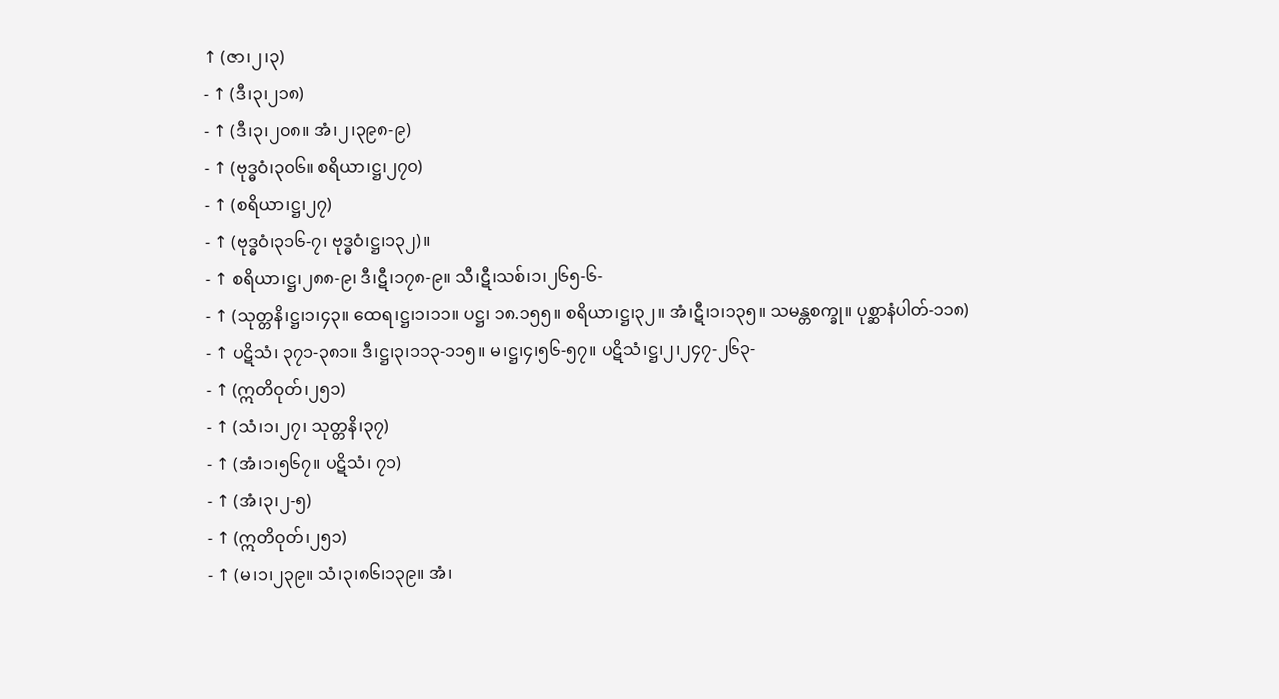↑ (ဇာ၊၂၊၃)
- ↑ (ဒီ၊၃၊၂၁၈)
- ↑ (ဒီ၊၃၊၂၀၈။ အံ၊၂၊၃၉၈-၉)
- ↑ (ဗုဒ္ဓဝံ၊၃၀၆။ စရိယာ၊ဋ္ဌ၊၂၇၀)
- ↑ (စရိယာ၊ဋ္ဌ၊၂၇)
- ↑ (ဗုဒ္ဓဝံ၊၃၁၆-၇၊ ဗုဒ္ဓဝံ၊ဋ္ဌ၊၁၃၂)။
- ↑ စရိယာ၊ဋ္ဌ၊၂၈၈-၉၊ ဒီ၊ဋီ၊၁၇၈-၉။ သီ၊ဋီ၊သစ်၊၁၊၂၆၅-၆-
- ↑ (သုတ္တနိ၊ဋ္ဌ၊၁၊၄၃။ ထေရ၊ဋ္ဌ၊၁၊၁၁။ ပဋ္ဌ၊ ၁၈.၁၅၅။ စရိယာ၊ဋ္ဌ၊၃၂။ အံ၊ဋီ၊၁၊၁၃၅။ သမန္တစက္ခု။ ပုစ္ဆာနံပါတ်-၁၁၈)
- ↑ ပဋိသံ၊ ၃၇၁-၃၈၁။ ဒီ၊ဋ္ဌ၊၃၊၁၁၃-၁၁၅။ မ၊ဋ္ဌ၊၄၊၅၆-၅၇။ ပဋိသံ၊ဋ္ဌ၊၂၊၂၄၇-၂၆၃-
- ↑ (ဣတိဝုတ်၊၂၅၁)
- ↑ (သံ၊၁၊၂၇၊ သုတ္တနိ၊၃၇)
- ↑ (အံ၊၁၊၅၆၇။ ပဋိသံ၊ ၇၁)
- ↑ (အံ၊၃၊၂-၅)
- ↑ (ဣတိဝုတ်၊၂၅၁)
- ↑ (မ၊၁၊၂၃၉။ သံ၊၃၊၈၆၊၁၃၉။ အံ၊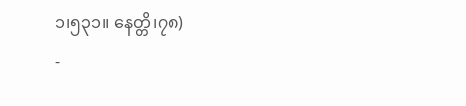၁၊၅၃၁။ နေတ္တိ၊၇၈)
-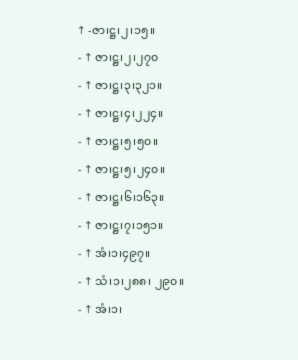↑ -ဇာ၊ဋ္ဌ၊၂၊၁၅။
- ↑ ဇာ၊ဋ္ဌ၊၂၊၂၇၀
- ↑ ဇာ၊ဋ္ဌ၊၃၊၃၂၁။
- ↑ ဇာ၊ဋ္ဌ၊၄၊၂၂၄။
- ↑ ဇာ၊ဋ္ဌ၊၅၊၅၀။
- ↑ ဇာ၊ဋ္ဌ၊၅၊၂၄၀။
- ↑ ဇာ၊ဋ္ဌ၊၆၊၁၆၃။
- ↑ ဇာ၊ဋ္ဌ၊၇၊၁၅၁။
- ↑ အံ၊၁၊၄၉၇။
- ↑ သံ၊၁၊၂၈၈၊ ၂၉၀။
- ↑ အံ၊၁၊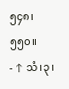၅၄၈၊ ၅၅၀။
- ↑ သံ၊၃၊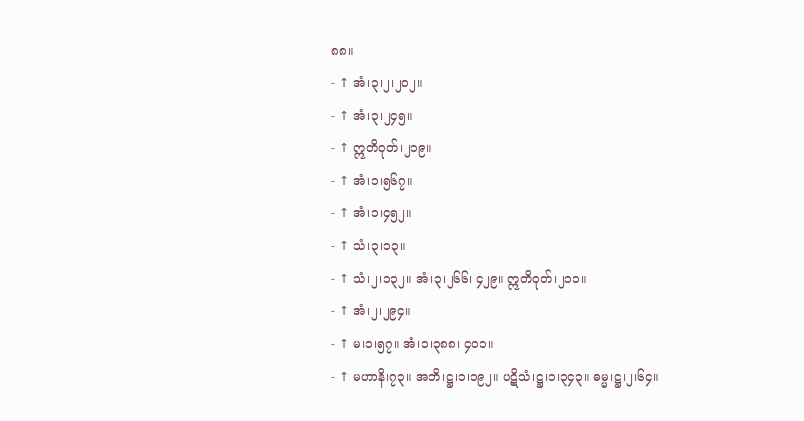၈၈။
- ↑ အံ၊၃၊၂၊၂၀၂။
- ↑ အံ၊၃၊၂၄၅။
- ↑ ဣတိဝုတ်၊၂၁၉။
- ↑ အံ၊၁၊၅၆၇။
- ↑ အံ၊၁၊၄၅၂။
- ↑ သံ၊၃၊၁၃။
- ↑ သံ၊၂၊၁၃၂။ အံ၊၃၊၂၆၆၊ ၄၂၉။ ဣတိဝုတ်၊၂၁၁။
- ↑ အံ၊၂၊၂၉၄။
- ↑ မ၊၁၊၅၇။ အံ၊၁၊၃၈၈၊ ၄၀၁။
- ↑ မဟာနိ၊၇၃။ အဘိ၊ဋ္ဌ၊၁၊၁၉၂။ ပဋိသံ၊ဋ္ဌ၊၁၊၃၄၃။ ဓမ္မ၊ဋ္ဌ၊၂၊၆၄။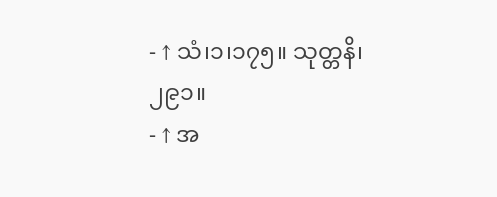- ↑ သံ၊၁၊၁၇၅။ သုတ္တနိ၊၂၉၁။
- ↑ အ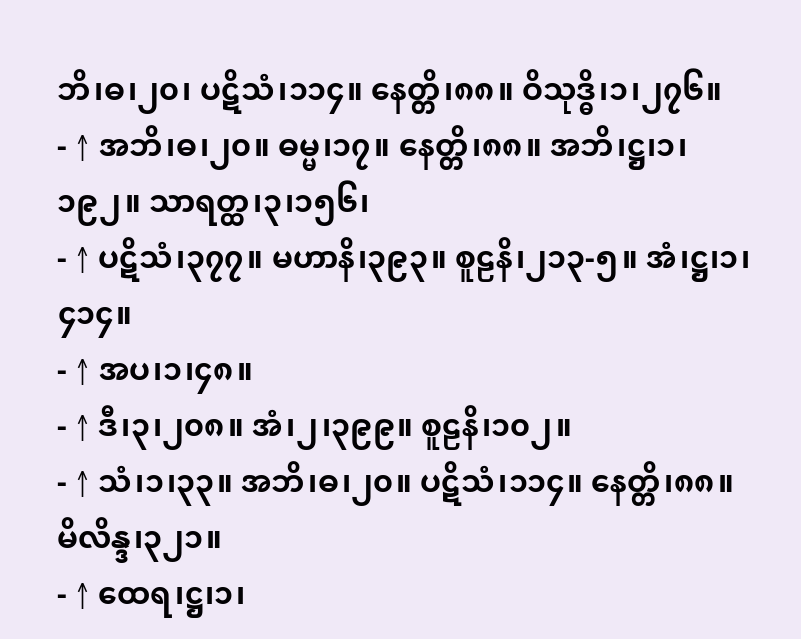ဘိ၊ဓ၊၂၀၊ ပဋိသံ၊၁၁၄။ နေတ္တိ၊၈၈။ ဝိသုဒ္ဓိ၊၁၊၂၇၆။
- ↑ အဘိ၊ဓ၊၂၀။ ဓမ္မ၊၁၇။ နေတ္တိ၊၈၈။ အဘိ၊ဋ္ဌ၊၁၊၁၉၂။ သာရတ္ထ၊၃၊၁၅၆၊
- ↑ ပဋိသံ၊၃၇၇။ မဟာနိ၊၃၉၃။ စူဠနိ၊၂၁၃-၅။ အံ၊ဋ္ဌ၊၁၊၄၁၄။
- ↑ အပ၊၁၊၄၈။
- ↑ ဒီ၊၃၊၂၀၈။ အံ၊၂၊၃၉၉။ စူဠနိ၊၁၀၂။
- ↑ သံ၊၁၊၃၃။ အဘိ၊ဓ၊၂၀။ ပဋိသံ၊၁၁၄။ နေတ္တိ၊၈၈။ မိလိန္ဒ၊၃၂၁။
- ↑ ထေရ၊ဋ္ဌ၊၁၊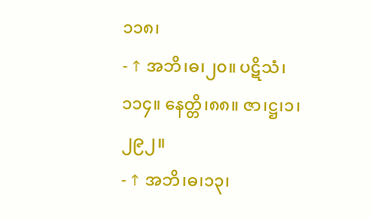၁၁၈၊
- ↑ အဘိ၊ဓ၊၂၀။ ပဋိသံ၊၁၁၄။ နေတ္တိ၊၈၈။ ဇာ၊ဋ္ဌ၊၁၊၂၉၂။
- ↑ အဘိ၊ဓ၊၁၃၊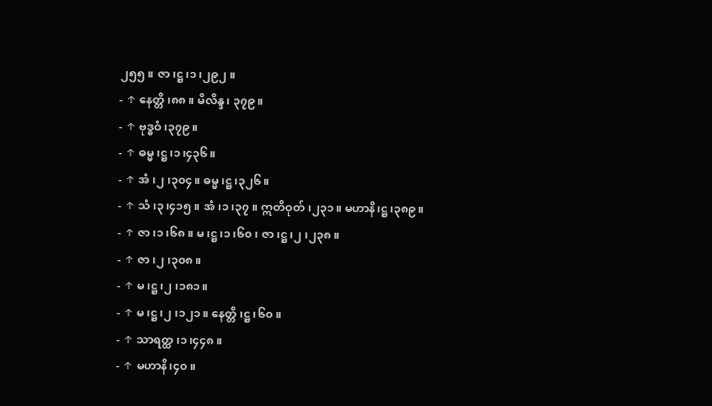၂၅၅။ ဇာ၊ဋ္ဌ၊၁၊၂၉၂။
- ↑ နေတ္တိ၊၈၈။ မိလိန္ဒ၊ ၃၇၉။
- ↑ ဗုဒ္ဓဝံ၊၃၇၉။
- ↑ ဓမ္မ၊ဋ္ဌ၊၁၊၄၃၆။
- ↑ အံ၊၂၊၃၀၄။ ဓမ္မ၊ဋ္ဌ၊၃၂၆။
- ↑ သံ၊၃၊၄၁၅။ အံ၊၁၊၃၇။ ဣတိဝုတ်၊၂၃၁။ မဟာနိ၊ဋ္ဌ၊၃၈၉။
- ↑ ဇာ၊၁၊၆၈။ မ၊ဋ္ဌ၊၁၊၆၀၊ ဇာ၊ဋ္ဌ၊၂၊၂၃၈။
- ↑ ဇာ၊၂၊၃၀၈။
- ↑ မ၊ဋ္ဌ၊၂၊၁၈၁။
- ↑ မ၊ဋ္ဌ၊၂၊၁၂၁။ နေတ္တိ၊ဋ္ဌ၊၆၀။
- ↑ သာရတ္ထ၊၁၊၄၄၈။
- ↑ မဟာနိ၊၄၀။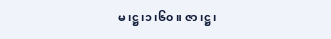မ၊ဋ္ဌ၊၁၊၆၀။ ဇာ၊ဋ္ဌ၊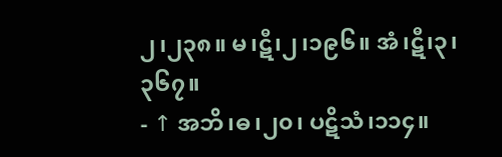၂၊၂၃၈။ မ၊ဋီ၊၂၊၁၉၆။ အံ၊ဋီ၊၃၊၃၆၇။
- ↑ အဘိ၊ဓ၊၂၀၊ ပဋိသံ၊၁၁၄။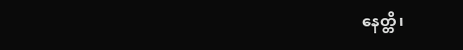နေတ္တိ၊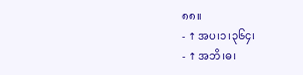၈၈။
- ↑ အပ၊၁၊၃၆၄၊
- ↑ အဘိ၊ဓ၊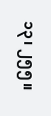၁၃၊ ၂၅၅။